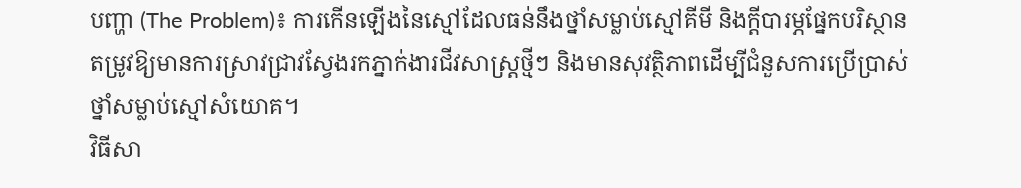បញ្ហា (The Problem)៖ ការកើនឡើងនៃស្មៅដែលធន់នឹងថ្នាំសម្លាប់ស្មៅគីមី និងក្ដីបារម្ភផ្នែកបរិស្ថាន តម្រូវឱ្យមានការស្រាវជ្រាវស្វែងរកភ្នាក់ងារជីវសាស្រ្តថ្មីៗ និងមានសុវត្ថិភាពដើម្បីជំនួសការប្រើប្រាស់ថ្នាំសម្លាប់ស្មៅសំយោគ។
វិធីសា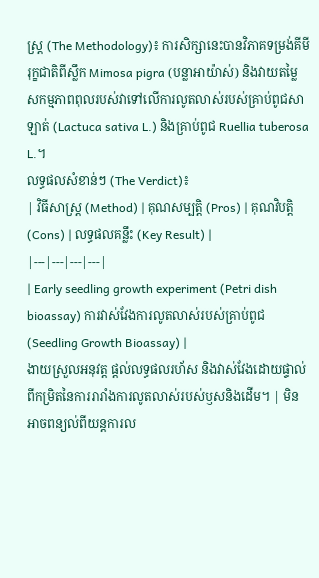ស្ត្រ (The Methodology)៖ ការសិក្សានេះបានវិភាគទម្រង់គីមីរុក្ខជាតិពីស្លឹក Mimosa pigra (បន្លាអាយ៉ាស់) និងវាយតម្លៃសកម្មភាពពុលរបស់វាទៅលើការលូតលាស់របស់គ្រាប់ពូជសាឡាត់ (Lactuca sativa L.) និងគ្រាប់ពូជ Ruellia tuberosa L.។
លទ្ធផលសំខាន់ៗ (The Verdict)៖
| វិធីសាស្ត្រ (Method) | គុណសម្បត្តិ (Pros) | គុណវិបត្តិ (Cons) | លទ្ធផលគន្លឹះ (Key Result) |
|---|---|---|---|
| Early seedling growth experiment (Petri dish bioassay) ការវាស់វែងការលូតលាស់របស់គ្រាប់ពូជ (Seedling Growth Bioassay) |
ងាយស្រួលអនុវត្ត ផ្តល់លទ្ធផលរហ័ស និងវាស់វែងដោយផ្ទាល់ពីកម្រិតនៃការរារាំងការលូតលាស់របស់ឫសនិងដើម។ | មិនអាចពន្យល់ពីយន្តការល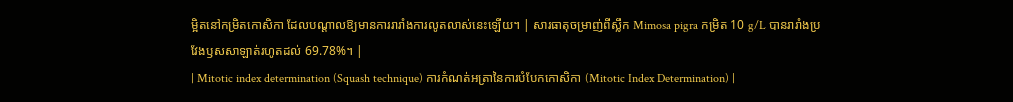ម្អិតនៅកម្រិតកោសិកា ដែលបណ្តាលឱ្យមានការរារាំងការលូតលាស់នេះឡើយ។ | សារធាតុចម្រាញ់ពីស្លឹក Mimosa pigra កម្រិត 10 g/L បានរារាំងប្រវែងឫសសាឡាត់រហូតដល់ 69.78%។ |
| Mitotic index determination (Squash technique) ការកំណត់អត្រានៃការបំបែកកោសិកា (Mitotic Index Determination) |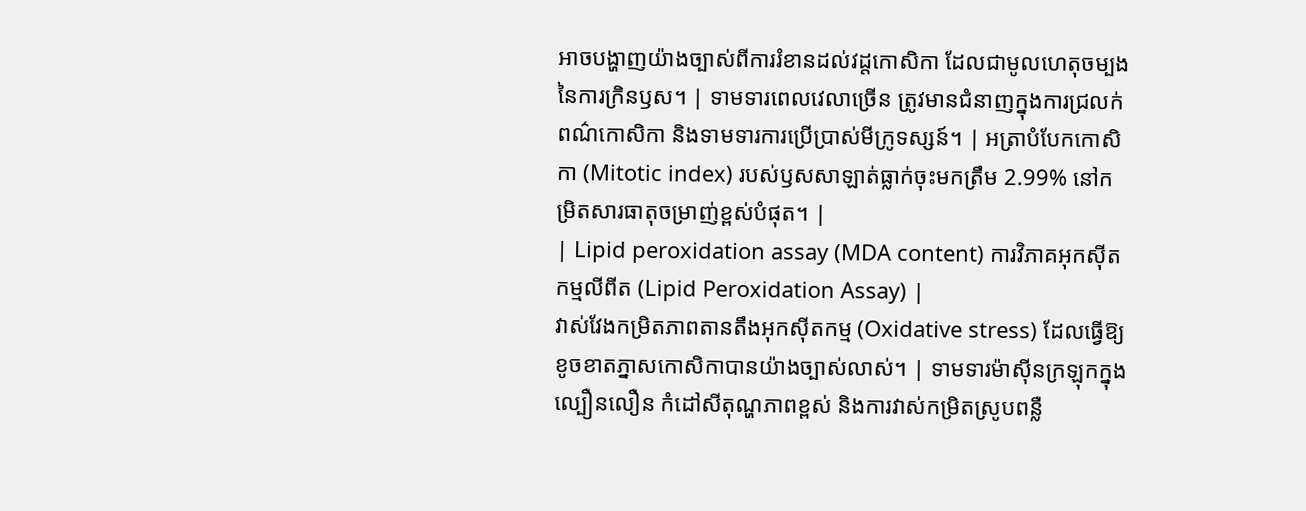អាចបង្ហាញយ៉ាងច្បាស់ពីការរំខានដល់វដ្តកោសិកា ដែលជាមូលហេតុចម្បងនៃការក្រិនឫស។ | ទាមទារពេលវេលាច្រើន ត្រូវមានជំនាញក្នុងការជ្រលក់ពណ៌កោសិកា និងទាមទារការប្រើប្រាស់មីក្រូទស្សន៍។ | អត្រាបំបែកកោសិកា (Mitotic index) របស់ឫសសាឡាត់ធ្លាក់ចុះមកត្រឹម 2.99% នៅកម្រិតសារធាតុចម្រាញ់ខ្ពស់បំផុត។ |
| Lipid peroxidation assay (MDA content) ការវិភាគអុកស៊ីតកម្មលីពីត (Lipid Peroxidation Assay) |
វាស់វែងកម្រិតភាពតានតឹងអុកស៊ីតកម្ម (Oxidative stress) ដែលធ្វើឱ្យខូចខាតភ្នាសកោសិកាបានយ៉ាងច្បាស់លាស់។ | ទាមទារម៉ាស៊ីនក្រឡុកក្នុងល្បឿនលឿន កំដៅសីតុណ្ហភាពខ្ពស់ និងការវាស់កម្រិតស្រូបពន្លឺ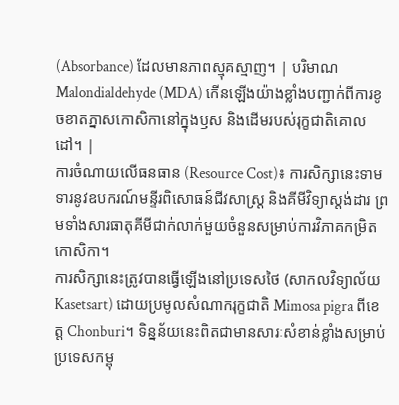(Absorbance) ដែលមានភាពស្មុគស្មាញ។ | បរិមាណ Malondialdehyde (MDA) កើនឡើងយ៉ាងខ្លាំងបញ្ជាក់ពីការខូចខាតភ្នាសកោសិកានៅក្នុងឫស និងដើមរបស់រុក្ខជាតិគោលដៅ។ |
ការចំណាយលើធនធាន (Resource Cost)៖ ការសិក្សានេះទាមទារនូវឧបករណ៍មន្ទីរពិសោធន៍ជីវសាស្ត្រ និងគីមីវិទ្យាស្តង់ដារ ព្រមទាំងសារធាតុគីមីជាក់លាក់មួយចំនួនសម្រាប់ការវិភាគកម្រិតកោសិកា។
ការសិក្សានេះត្រូវបានធ្វើឡើងនៅប្រទេសថៃ (សាកលវិទ្យាល័យ Kasetsart) ដោយប្រមូលសំណាករុក្ខជាតិ Mimosa pigra ពីខេត្ត Chonburi។ ទិន្នន័យនេះពិតជាមានសារៈសំខាន់ខ្លាំងសម្រាប់ប្រទេសកម្ពុ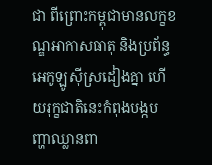ជា ពីព្រោះកម្ពុជាមានលក្ខខណ្ឌអាកាសធាតុ និងប្រព័ន្ធអេកូឡូស៊ីស្រដៀងគ្នា ហើយរុក្ខជាតិនេះកំពុងបង្កបញ្ហាឈ្លានពា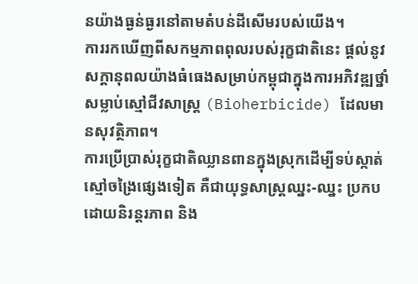នយ៉ាងធ្ងន់ធ្ងរនៅតាមតំបន់ដីសើមរបស់យើង។
ការរកឃើញពីសកម្មភាពពុលរបស់រុក្ខជាតិនេះ ផ្តល់នូវសក្តានុពលយ៉ាងធំធេងសម្រាប់កម្ពុជាក្នុងការអភិវឌ្ឍថ្នាំសម្លាប់ស្មៅជីវសាស្រ្ត (Bioherbicide) ដែលមានសុវត្ថិភាព។
ការប្រើប្រាស់រុក្ខជាតិឈ្លានពានក្នុងស្រុកដើម្បីទប់ស្កាត់ស្មៅចង្រៃផ្សេងទៀត គឺជាយុទ្ធសាស្ត្រឈ្នះ-ឈ្នះ ប្រកបដោយនិរន្តរភាព និង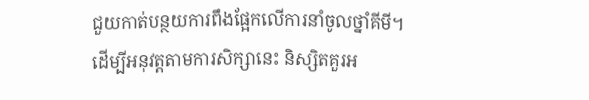ជួយកាត់បន្ថយការពឹងផ្អែកលើការនាំចូលថ្នាំគីមី។
ដើម្បីអនុវត្តតាមការសិក្សានេះ និស្សិតគួរអ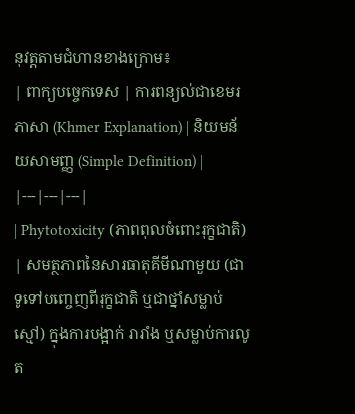នុវត្តតាមជំហានខាងក្រោម៖
| ពាក្យបច្ចេកទេស | ការពន្យល់ជាខេមរភាសា (Khmer Explanation) | និយមន័យសាមញ្ញ (Simple Definition) |
|---|---|---|
| Phytotoxicity (ភាពពុលចំពោះរុក្ខជាតិ) | សមត្ថភាពនៃសារធាតុគីមីណាមួយ (ជាទូទៅបញ្ចេញពីរុក្ខជាតិ ឬជាថ្នាំសម្លាប់ស្មៅ) ក្នុងការបង្អាក់ រារាំង ឬសម្លាប់ការលូត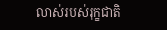លាស់របស់រុក្ខជាតិ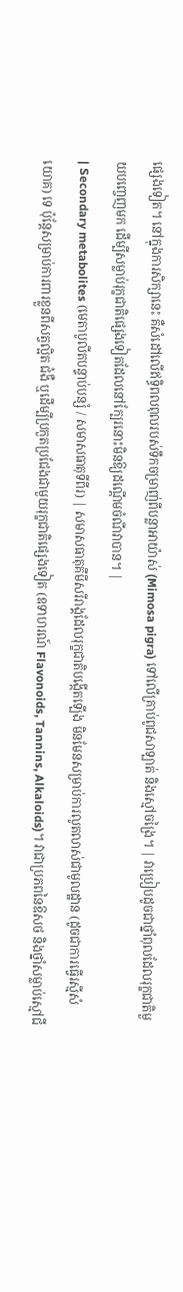ផ្សេងទៀត។ នៅក្នុងការសិក្សានេះ គឺសំដៅលើឥទ្ធិពលពុលរបស់ទឹកចម្រាញ់ពីបន្លាអាយ៉ាស់ (Mimosa pigra) ទៅលើគ្រាប់ពូជសាឡាត់ និងស្មៅចង្រៃ។ | វាប្រៀបដូចជាថ្នាំពុលដែលរុក្ខជាតិមួយបញ្ចេញមក ដើម្បីសម្លាប់រុក្ខជាតិផ្សេងទៀតដែលនៅក្បែរនោះមិនឱ្យដណ្តើមចំណីវាបាន។ |
| Secondary metabolites (មេតាបូលីតបន្ទាប់បន្សំ / សមាសធាតុទីពីរ) | សមាសធាតុគីមីសរីរាង្គដែលរុក្ខជាតិបង្កើតឡើង មិនមែនសម្រាប់ការលូតលាស់ជាមូលដ្ឋាន (ដូចជាការធ្វើរស្មីសំយោគ) ទេ ប៉ុន្តែសម្រាប់ការពារខ្លួនពីសត្វល្អិត ជំងឺ ឬដើម្បីប្រកួតប្រជែងជាមួយរុក្ខជាតិផ្សេងទៀត (ឧទាហរណ៍ Flavonoids, Tannins, Alkaloids)។ វាជាប្រភពនៃឱសថ និងថ្នាំសម្លាប់ស្មៅជី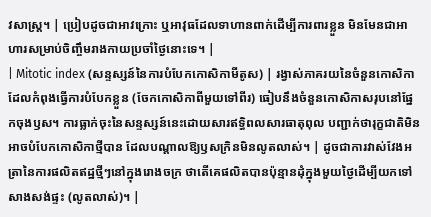វសាស្រ្ត។ | ប្រៀបដូចជាអាវក្រោះ ឬអាវុធដែលទាហានពាក់ដើម្បីការពារខ្លួន មិនមែនជាអាហារសម្រាប់ចិញ្ចឹមរាងកាយប្រចាំថ្ងៃនោះទេ។ |
| Mitotic index (សន្ទស្សន៍នៃការបំបែកកោសិកាមីតូស) | រង្វាស់ភាគរយនៃចំនួនកោសិកាដែលកំពុងធ្វើការបំបែកខ្លួន (ចែកកោសិកាពីមួយទៅពីរ) ធៀបនឹងចំនួនកោសិកាសរុបនៅផ្នែកចុងឫស។ ការធ្លាក់ចុះនៃសន្ទស្សន៍នេះដោយសារឥទ្ធិពលសារធាតុពុល បញ្ជាក់ថារុក្ខជាតិមិនអាចបំបែកកោសិកាថ្មីបាន ដែលបណ្តាលឱ្យឫសក្រិនមិនលូតលាស់។ | ដូចជាការវាស់វែងអត្រានៃការផលិតឥដ្ឋថ្មីៗនៅក្នុងរោងចក្រ ថាតើគេផលិតបានប៉ុន្មានដុំក្នុងមួយថ្ងៃដើម្បីយកទៅសាងសង់ផ្ទះ (លូតលាស់)។ |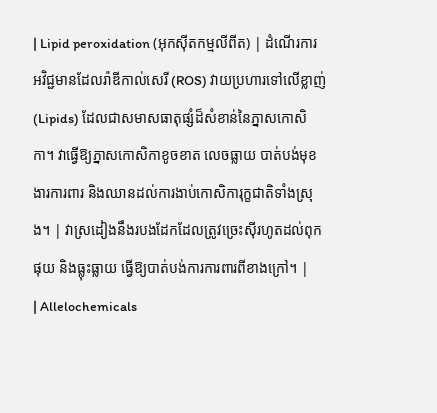| Lipid peroxidation (អុកស៊ីតកម្មលីពីត) | ដំណើរការអវិជ្ជមានដែលរ៉ាឌីកាល់សេរី (ROS) វាយប្រហារទៅលើខ្លាញ់ (Lipids) ដែលជាសមាសធាតុផ្សំដ៏សំខាន់នៃភ្នាសកោសិកា។ វាធ្វើឱ្យភ្នាសកោសិកាខូចខាត លេចធ្លាយ បាត់បង់មុខងារការពារ និងឈានដល់ការងាប់កោសិការុក្ខជាតិទាំងស្រុង។ | វាស្រដៀងនឹងរបងដែកដែលត្រូវច្រេះស៊ីរហូតដល់ពុកផុយ និងធ្លុះធ្លាយ ធ្វើឱ្យបាត់បង់ការការពារពីខាងក្រៅ។ |
| Allelochemicals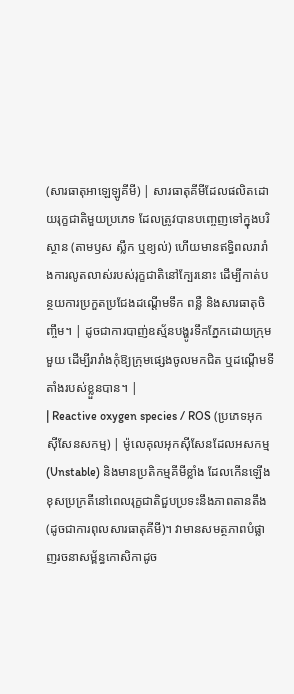(សារធាតុអាឡេឡូគីមី) | សារធាតុគីមីដែលផលិតដោយរុក្ខជាតិមួយប្រភេទ ដែលត្រូវបានបញ្ចេញទៅក្នុងបរិស្ថាន (តាមឫស ស្លឹក ឬខ្យល់) ហើយមានឥទ្ធិពលរារាំងការលូតលាស់របស់រុក្ខជាតិនៅក្បែរនោះ ដើម្បីកាត់បន្ថយការប្រកួតប្រជែងដណ្តើមទឹក ពន្លឺ និងសារធាតុចិញ្ចឹម។ | ដូចជាការបាញ់ឧស្ម័នបង្ហូរទឹកភ្នែកដោយក្រុមមួយ ដើម្បីរារាំងកុំឱ្យក្រុមផ្សេងចូលមកជិត ឬដណ្តើមទីតាំងរបស់ខ្លួនបាន។ |
| Reactive oxygen species / ROS (ប្រភេទអុកស៊ីសែនសកម្ម) | ម៉ូលេគុលអុកស៊ីសែនដែលអសកម្ម (Unstable) និងមានប្រតិកម្មគីមីខ្លាំង ដែលកើនឡើងខុសប្រក្រតីនៅពេលរុក្ខជាតិជួបប្រទះនឹងភាពតានតឹង (ដូចជាការពុលសារធាតុគីមី)។ វាមានសមត្ថភាពបំផ្លាញរចនាសម្ព័ន្ធកោសិកាដូច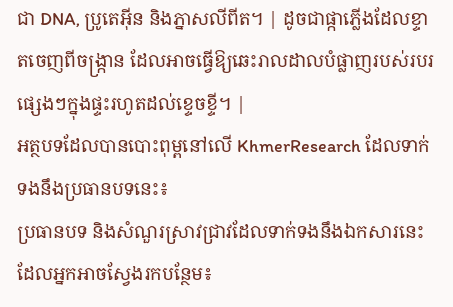ជា DNA, ប្រូតេអ៊ីន និងភ្នាសលីពីត។ | ដូចជាផ្កាភ្លើងដែលខ្ទាតចេញពីចង្ក្រាន ដែលអាចធ្វើឱ្យឆេះរាលដាលបំផ្លាញរបស់របរផ្សេងៗក្នុងផ្ទះរហូតដល់ខ្ទេចខ្ទី។ |
អត្ថបទដែលបានបោះពុម្ពនៅលើ KhmerResearch ដែលទាក់ទងនឹងប្រធានបទនេះ៖
ប្រធានបទ និងសំណួរស្រាវជ្រាវដែលទាក់ទងនឹងឯកសារនេះ ដែលអ្នកអាចស្វែងរកបន្ថែម៖